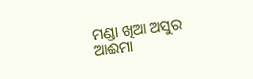ମଣ୍ଡା ଖିଆ ଅସୁର
ଆଈମା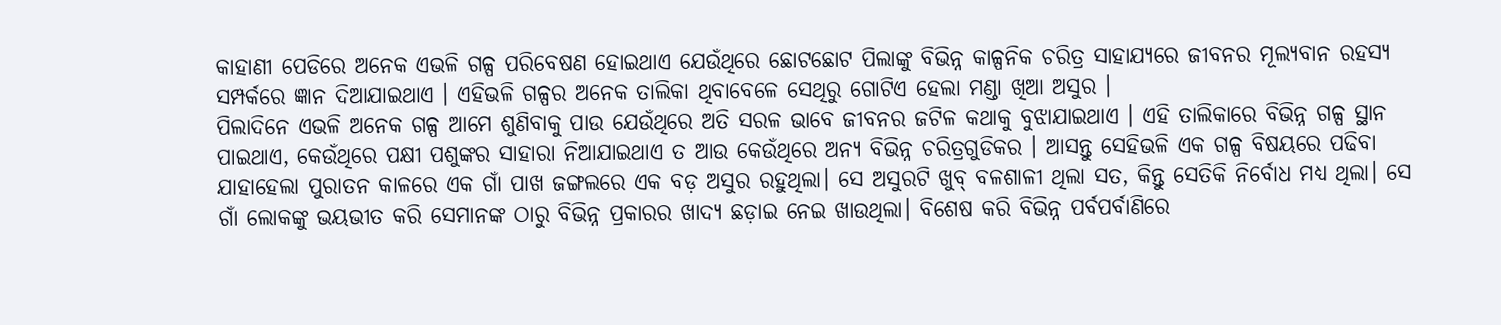କାହାଣୀ ପେଡିରେ ଅନେକ ଏଭଳି ଗଳ୍ପ ପରିବେଷଣ ହୋଇଥାଏ ଯେଉଁଥିରେ ଛୋଟଛୋଟ ପିଲାଙ୍କୁ ବିଭିନ୍ନ କାଳ୍ପନିକ ଚରିତ୍ର ସାହାଯ୍ୟରେ ଜୀବନର ମୂଲ୍ୟବାନ ରହସ୍ୟ ସମ୍ପର୍କରେ ଜ୍ଞାନ ଦିଆଯାଇଥାଏ । ଏହିଭଳି ଗଳ୍ପର ଅନେକ ତାଲିକା ଥିବାବେଳେ ସେଥିରୁ ଗୋଟିଏ ହେଲା ମଣ୍ଡା ଖିଆ ଅସୁର ।
ପିଲାଦିନେ ଏଭଳି ଅନେକ ଗଳ୍ପ ଆମେ ଶୁଣିବାକୁ ପାଉ ଯେଉଁଥିରେ ଅତି ସରଳ ଭାବେ ଜୀବନର ଜଟିଳ କଥାକୁ ବୁଝାଯାଇଥାଏ । ଏହି ତାଲିକାରେ ବିଭିନ୍ନ ଗଳ୍ପ ସ୍ଥାନ ପାଇଥାଏ, କେଉଁଥିରେ ପକ୍ଷୀ ପଶୁଙ୍କର ସାହାରା ନିଆଯାଇଥାଏ ତ ଆଉ କେଉଁଥିରେ ଅନ୍ୟ ବିଭିନ୍ନ ଚରିତ୍ରଗୁଡିକର । ଆସନ୍ତୁ ସେହିଭଳି ଏକ ଗଳ୍ପ ବିଷୟରେ ପଢିବା ଯାହାହେଲା ପୁରାତନ କାଳରେ ଏକ ଗାଁ ପାଖ ଜଙ୍ଗଲରେ ଏକ ବଡ଼ ଅସୁର ରହୁଥିଲା। ସେ ଅସୁରଟି ଖୁବ୍ ବଳଶାଳୀ ଥିଲା ସତ, କିନ୍ତୁ ସେତିକି ନିର୍ବୋଧ ମଧ୍ୟ ଥିଲା। ସେ ଗାଁ ଲୋକଙ୍କୁ ଭୟଭୀତ କରି ସେମାନଙ୍କ ଠାରୁ ବିଭିନ୍ନ ପ୍ରକାରର ଖାଦ୍ୟ ଛଡ଼ାଇ ନେଇ ଖାଉଥିଲା। ବିଶେଷ କରି ବିଭିନ୍ନ ପର୍ବପର୍ବାଣିରେ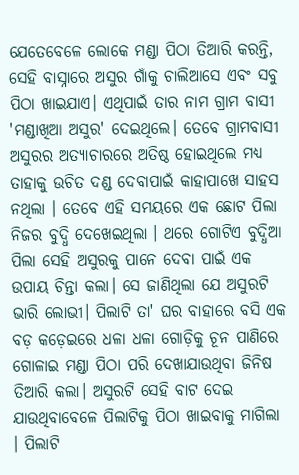ଯେତେବେଳେ ଲୋକେ ମଣ୍ଡା ପିଠା ତିଆରି କରନ୍ତି, ସେହି ବାସ୍ନାରେ ଅସୁର ଗାଁକୁ ଚାଲିଆସେ ଏବଂ ସବୁ ପିଠା ଖାଇଯାଏ। ଏଥିପାଇଁ ତାର ନାମ ଗ୍ରାମ ବାସୀ 'ମଣ୍ଡାଖିଆ ଅସୁର' ଦେଇଥିଲେ। ତେବେ ଗ୍ରାମବାସୀ ଅସୁରର ଅତ୍ୟାଚାରରେ ଅତିଷ୍ଠ ହୋଇଥିଲେ ମଧ୍ୟ ତାହାକୁ ଉଚିତ ଦଣ୍ଡ ଦେବାପାଇଁ କାହାପାଖେ ସାହସ ନଥିଲା । ତେବେ ଏହି ସମୟରେ ଏକ ଛୋଟ ପିଲା ନିଜର ବୁଦ୍ଧି ଦେଖେଇଥିଲା । ଥରେ ଗୋଟିଏ ବୁଦ୍ଧିଆ ପିଲା ସେହି ଅସୁରକୁ ପାନେ ଦେବା ପାଇଁ ଏକ ଉପାୟ ଚିନ୍ତା କଲା। ସେ ଜାଣିଥିଲା ଯେ ଅସୁରଟି ଭାରି ଲୋଭୀ। ପିଲାଟି ତା' ଘର ବାହାରେ ବସି ଏକ ବଡ଼ କଡ଼େଇରେ ଧଳା ଧଳା ଗୋଡ଼ିକୁ ଚୂନ ପାଣିରେ ଗୋଳାଇ ମଣ୍ଡା ପିଠା ପରି ଦେଖାଯାଉଥିବା ଜିନିଷ ତିଆରି କଲା। ଅସୁରଟି ସେହି ବାଟ ଦେଇ ଯାଉଥିବାବେଳେ ପିଲାଟିକୁ ପିଠା ଖାଇବାକୁ ମାଗିଲା । ପିଲାଟି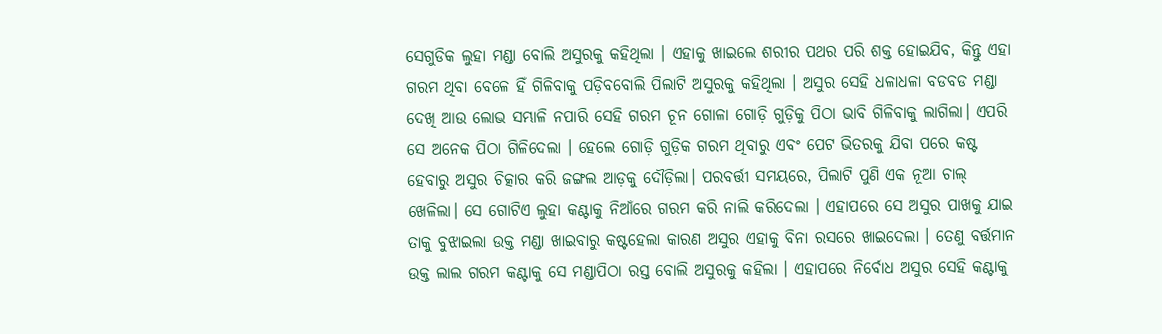ସେଗୁଡିକ ଲୁହା ମଣ୍ଡା ବୋଲି ଅସୁରକୁ କହିଥିଲା । ଏହାକୁ ଖାଇଲେ ଶରୀର ପଥର ପରି ଶକ୍ତ ହୋଇଯିବ, କିନ୍ତୁ ଏହା ଗରମ ଥିବା ବେଳେ ହିଁ ଗିଳିବାକୁ ପଡ଼ିବବୋଲି ପିଲାଟି ଅସୁରକୁ କହିଥିଲା । ଅସୁର ସେହି ଧଳାଧଳା ବଡବଡ ମଣ୍ଡା ଦେଖି ଆଉ ଲୋଭ ସମ୍ଭାଳି ନପାରି ସେହି ଗରମ ଚୂନ ଗୋଳା ଗୋଡ଼ି ଗୁଡ଼ିକୁ ପିଠା ଭାବି ଗିଳିବାକୁ ଲାଗିଲା। ଏପରି ସେ ଅନେକ ପିଠା ଗିଳିଦେଲା । ହେଲେ ଗୋଡ଼ି ଗୁଡ଼ିକ ଗରମ ଥିବାରୁ ଏବଂ ପେଟ ଭିତରକୁ ଯିବା ପରେ କଷ୍ଟ ହେବାରୁ ଅସୁର ଚିତ୍କାର କରି ଜଙ୍ଗଲ ଆଡ଼କୁ ଦୌଡ଼ିଲା। ପରବର୍ତ୍ତୀ ସମୟରେ, ପିଲାଟି ପୁଣି ଏକ ନୂଆ ଚାଲ୍ ଖେଳିଲା। ସେ ଗୋଟିଏ ଲୁହା କଣ୍ଟାକୁ ନିଆଁରେ ଗରମ କରି ନାଲି କରିଦେଲା । ଏହାପରେ ସେ ଅସୁର ପାଖକୁ ଯାଇ ତାକୁ ବୁଝାଇଲା ଉକ୍ତ ମଣ୍ଡା ଖାଇବାରୁ କଷ୍ଟହେଲା କାରଣ ଅସୁର ଏହାକୁ ବିନା ରସରେ ଖାଇଦେଲା । ତେଣୁ ବର୍ତ୍ତମାନ ଉକ୍ତ ଲାଲ ଗରମ କଣ୍ଟାକୁ ସେ ମଣ୍ଡାପିଠା ରସ୍ତ ବୋଲି ଅସୁରକୁ କହିଲା । ଏହାପରେ ନିର୍ବୋଧ ଅସୁର ସେହି କଣ୍ଟାକୁ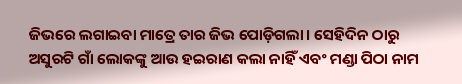ଜିଭରେ ଲଗାଇବା ମାତ୍ରେ ତାର ଜିଭ ପୋଡ଼ିଗଲା। ସେହିଦିନ ଠାରୁ ଅସୁରଟି ଗାଁ ଲୋକଙ୍କୁ ଆଉ ହଇରାଣ କଲା ନାହିଁ ଏବଂ ମଣ୍ଡା ପିଠା ନାମ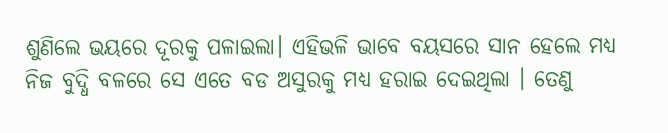ଶୁଣିଲେ ଭୟରେ ଦୂରକୁ ପଳାଇଲା। ଏହିଭଳି ଭାବେ ବୟସରେ ସାନ ହେଲେ ମଧ୍ୟ ନିଜ ବୁଦ୍ଧି ବଳରେ ସେ ଏତେ ବଡ ଅସୁରକୁ ମଧ୍ୟ ହରାଇ ଦେଇଥିଲା । ତେଣୁ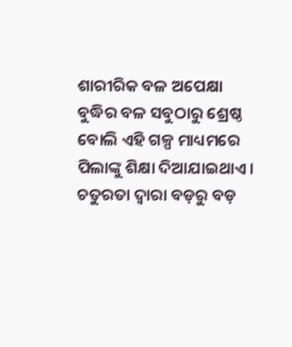ଶାରୀରିକ ବଳ ଅପେକ୍ଷା ବୁଦ୍ଧିର ବଳ ସବୁଠାରୁ ଶ୍ରେଷ୍ଠ ବୋଲି ଏହି ଗଳ୍ପ ମାଧ୍ୟମରେ ପିଲାଙ୍କୁ ଶିକ୍ଷା ଦିଆଯାଇଥାଏ । ଚତୁରତା ଦ୍ୱାରା ବଡ଼ରୁ ବଡ଼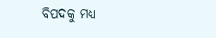ବିପଦକୁ ମଧ୍ୟ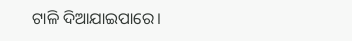ଟାଳି ଦିଆଯାଇପାରେ।